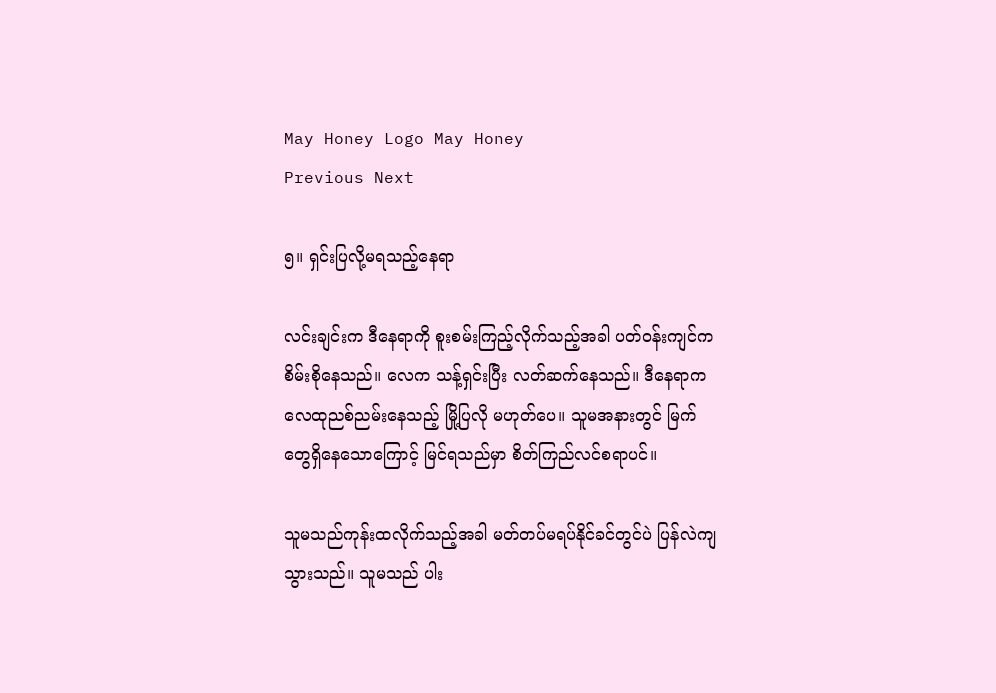May Honey Logo May Honey
Previous Next

၅။ ရှင်းပြလို့မရသည့်နေရာ

လင်းချင်းက ဒီနေရာကို စူးစမ်းကြည့်လိုက်သည့်အခါ ပတ်ဝန်းကျင်က စိမ်းစိုနေသည်။ လေက သန့်ရှင်းပြီး လတ်ဆက်နေသည်။ ဒီနေရာက လေထုညစ်ညမ်းနေသည့် မြို့ပြလို မဟုတ်ပေ။ သူမအနားတွင် မြက်တွေရှိနေသောကြောင့် မြင်ရသည်မှာ စိတ်ကြည်လင်စရာပင်။

သူမသည်ကုန်းထလိုက်သည့်အခါ မတ်တပ်မရပ်နိုင်ခင်တွင်ပဲ ပြန်လဲကျသွားသည်။ သူမသည် ပါး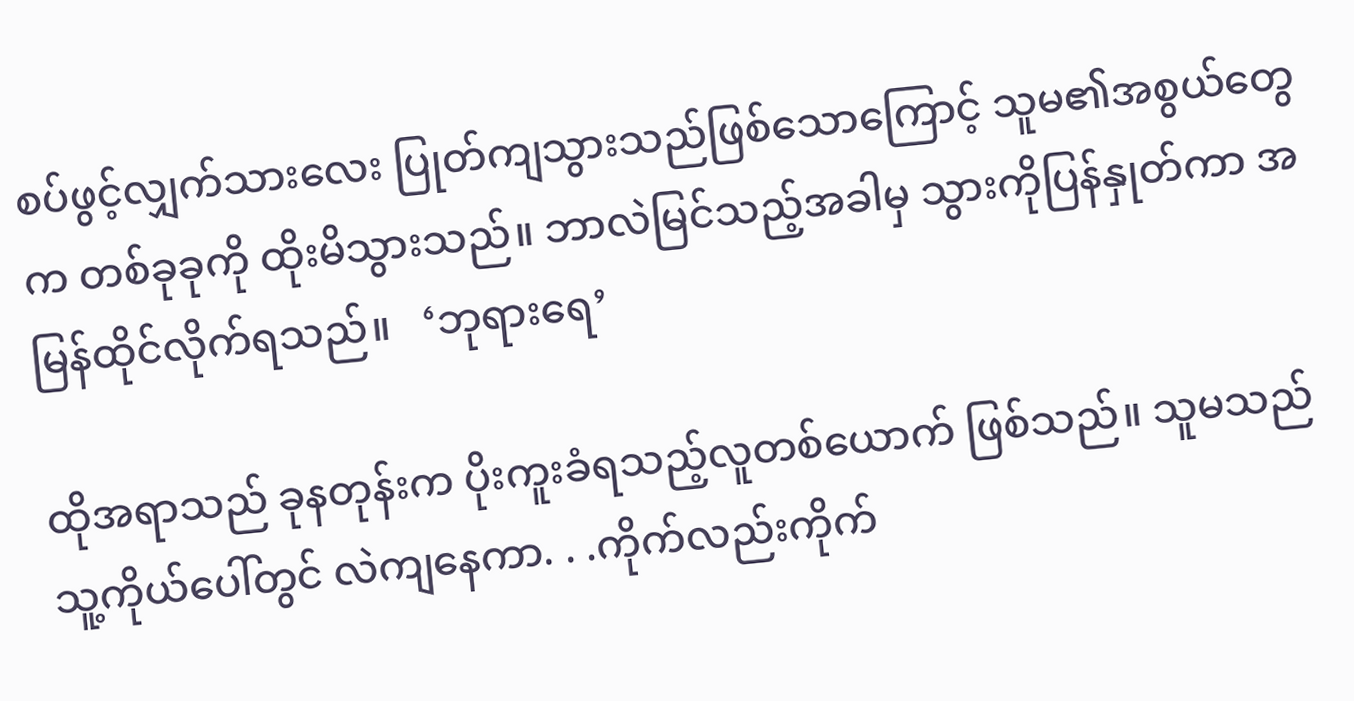စပ်ဖွင့်လျှက်သားလေး ပြုတ်ကျသွားသည်ဖြစ်သောကြောင့် သူမ၏အစွယ်တွေက တစ်ခုခုကို ထိုးမိသွားသည်။ ဘာလဲမြင်သည့်အခါမှ သွားကိုပြန်နှုတ်ကာ အမြန်ထိုင်လိုက်ရသည်။   ‘ဘုရားရေ’

ထိုအရာသည် ခုနတုန်းက ပိုးကူးခံရသည့်လူတစ်ယောက် ဖြစ်သည်။ သူမသည် သူ့ကိုယ်ပေါ်တွင် လဲကျနေကာ. . .ကိုက်လည်းကိုက်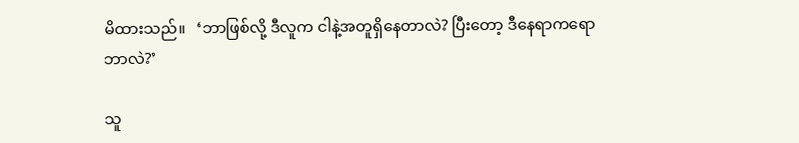မိထားသည်။   ‘ဘာဖြစ်လို့ ဒီလူက ငါနဲ့အတူရှိနေတာလဲ? ပြီးတော့ ဒီနေရာကရော ဘာလဲ?’

သူ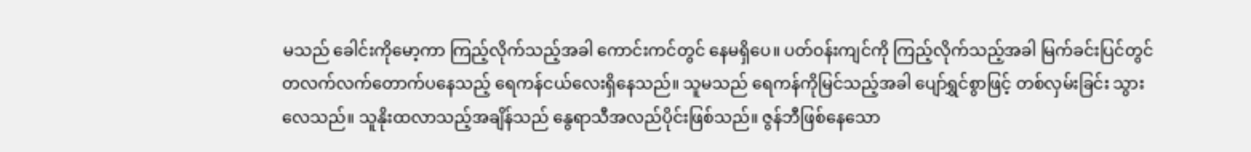မသည် ခေါင်းကိုမော့ကာ ကြည့်လိုက်သည့်အခါ ကောင်းကင်တွင် နေမရှိပေ။ ပတ်ဝန်းကျင်ကို ကြည့်လိုက်သည့်အခါ မြက်ခင်းပြင်တွင် တလက်လက်တောက်ပနေသည့် ရေကန်ငယ်လေးရှိနေသည်။ သူမသည် ရေကန်ကိုမြင်သည့်အခါ ပျော်ရွှင်စွာဖြင့် တစ်လှမ်းခြင်း သွားလေသည်။ သူနိုးထလာသည့်အချိန်သည် နွေရာသီအလည်ပိုင်းဖြစ်သည်။ ဇွန်ဘီဖြစ်နေသော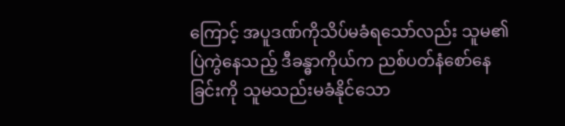ကြောင့် အပူဒဏ်ကိုသိပ်မခံရသော်လည်း သူမ၏ပြဲကွဲနေသည့် ဒီခန္ဓာကိုယ်က ညစ်ပတ်နံစော်နေခြင်းကို သူမသည်းမခံနိုင်သော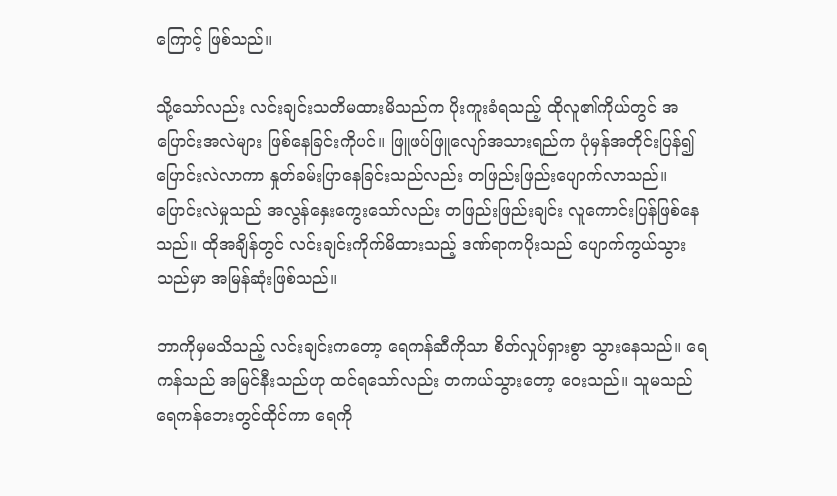ကြောင့် ဖြစ်သည်။

သို့သော်လည်း လင်းချင်းသတိမထားမိသည်က ပိုးကူးခံရသည့် ထိုလူ၏ကိုယ်တွင် အပြောင်းအလဲများ ဖြစ်နေခြင်းကိုပင်။ ဖြူဖပ်ဖြူလျော်အသားရည်က ပုံမှန်အတိုင်းပြန်၍ပြောင်းလဲလာကာ နှုတ်ခမ်းပြာနေခြင်းသည်လည်း တဖြည်းဖြည်းပျောက်လာသည်။ ပြောင်းလဲမှုသည် အလွန်နှေးကွေးသော်လည်း တဖြည်းဖြည်းချင်း လူကောင်းပြန်ဖြစ်နေသည်။ ထိုအချိန်တွင် လင်းချင်းကိုက်မိထားသည့် ဒဏ်ရာကပိုးသည် ပျောက်ကွယ်သွားသည်မှာ အမြန်ဆုံးဖြစ်သည်။

ဘာကိုမှမသိသည့် လင်းချင်းကတော့ ရေကန်ဆီကိုသာ စိတ်လှုပ်ရှားစွာ သွားနေသည်။ ရေကန်သည် အမြင်နီးသည်ဟု ထင်ရသော်လည်း တကယ်သွားတော့ ဝေးသည်။ သူမသည် ရေကန်ဘေးတွင်ထိုင်ကာ ရေကို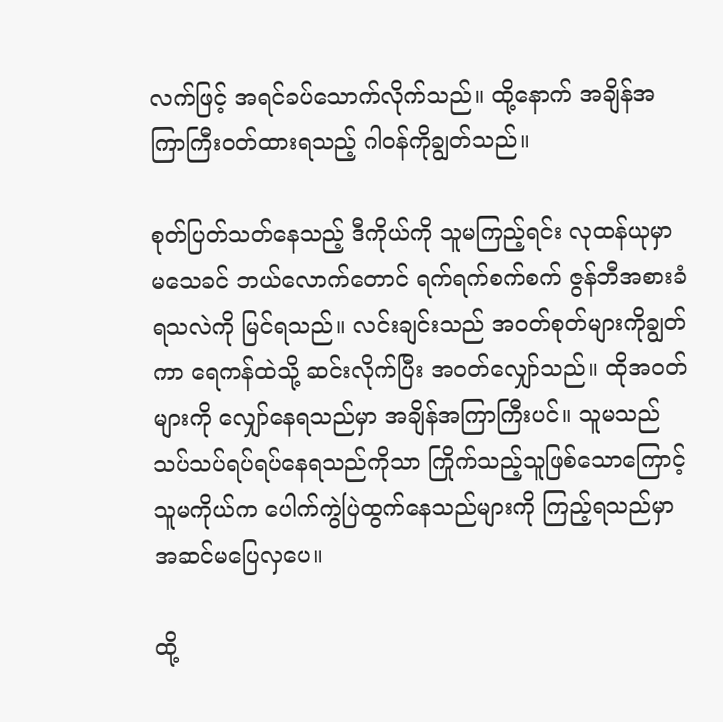လက်ဖြင့် အရင်ခပ်သောက်လိုက်သည်။ ထို့နောက် အချိန်အကြာကြီးဝတ်ထားရသည့် ဂါဝန်ကိုချွတ်သည်။

စုတ်ပြတ်သတ်နေသည့် ဒီကိုယ်ကို သူမကြည့်ရင်း လုထန်ယုမှာ မသေခင် ဘယ်လောက်တောင် ရက်ရက်စက်စက် ဇွန်ဘီအစားခံရသလဲကို မြင်ရသည်။ လင်းချင်းသည် အဝတ်စုတ်များကိုချွတ်ကာ ရေကန်ထဲသို့ ဆင်းလိုက်ပြီး အဝတ်လျှော်သည်။ ထိုအဝတ်များကို လျှော်နေရသည်မှာ အချိန်အကြာကြီးပင်။ သူမသည် သပ်သပ်ရပ်ရပ်နေရသည်ကိုသာ ကြိုက်သည့်သူဖြစ်သောကြောင့် သူမကိုယ်က ပေါက်ကွဲပြဲထွက်နေသည်များကို ကြည့်ရသည်မှာ အဆင်မပြေလှပေ။

ထို့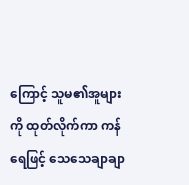ကြောင့် သူမ၏အူများကို ထုတ်လိုက်ကာ ကန်ရေဖြင့် သေသေချာချာ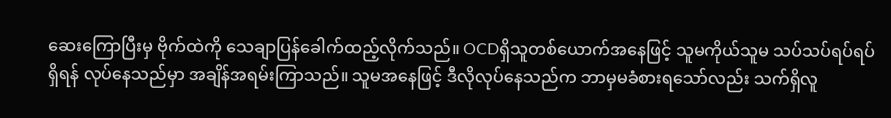ဆေးကြောပြီးမှ ဗိုက်ထဲကို သေချာပြန်ခေါက်ထည့်လိုက်သည်။ OCDရှိသူတစ်ယောက်အနေဖြင့် သူမကိုယ်သူမ သပ်သပ်ရပ်ရပ်ရှိရန် လုပ်နေသည်မှာ အချိန်အရမ်းကြာသည်။ သူမအနေဖြင့် ဒီလိုလုပ်နေသည်က ဘာမှမခံစားရသော်လည်း သက်ရှိလူ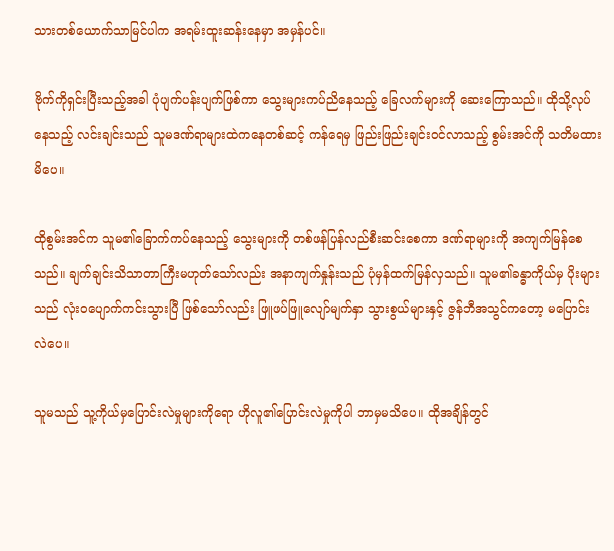သားတစ်ယောက်သာမြင်ပါက အရမ်းထူးဆန်းနေမှာ အမှန်ပင်။

ဗိုက်ကိုရှင်းပြီးသည့်အခါ ပုံပျက်ပန်းပျက်ဖြစ်ကာ သွေးများကပ်ညိနေသည့် ခြေလက်များကို ဆေးကြောသည်။ ထိုသို့လုပ်နေသည့် လင်းချင်းသည် သူမဒဏ်ရာများထဲကနေတစ်ဆင့် ကန်ရေမှ ဖြည်းဖြည်းချင်းဝင်လာသည့် စွမ်းအင်ကို သတိမထားမိပေ။

ထိုစွမ်းအင်က သူမ၏ခြောက်ကပ်နေသည့် သွေးများကို တစ်ဖန်ပြန်လည်စီးဆင်းစေကာ ဒဏ်ရာများကို အကျက်မြန်စေသည်။ ချက်ချင်းသိသာတာကြီးမဟုတ်သော်လည်း အနာကျက်နှုန်းသည် ပုံမှန်ထက်မြန်လှသည်။ သူမ၏ခန္ဓာကိုယ်မှ ပိုးများသည် လုံးဝပျောက်ကင်းသွားပြီ ဖြစ်သော်လည်း ဖြူဖပ်ဖြူလျော်မျက်နှာ သွားစွယ်များနှင့် ဇွန်ဘီအသွင်ကတော့ မပြောင်းလဲပေ။

သူမသည် သူ့ကိုယ်မှပြောင်းလဲမှုများကိုရော ဟိုလူ၏ပြောင်းလဲမှုကိုပါ ဘာမှမသိပေ။ ထိုအချိန်တွင်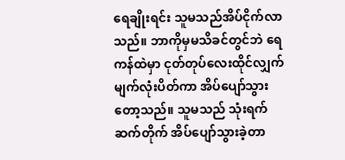ရေချိုးရင်း သူမသည်အိပ်ငိုက်လာသည်။ ဘာကိုမှမသိခင်တွင်ဘဲ ရေကန်ထဲမှာ ငုတ်တုပ်လေးထိုင်လျှက် မျက်လုံးပိတ်ကာ အိပ်ပျော်သွားတော့သည်။ သူမသည် သုံးရက်ဆက်တိုက် အိပ်ပျော်သွားခဲ့တာ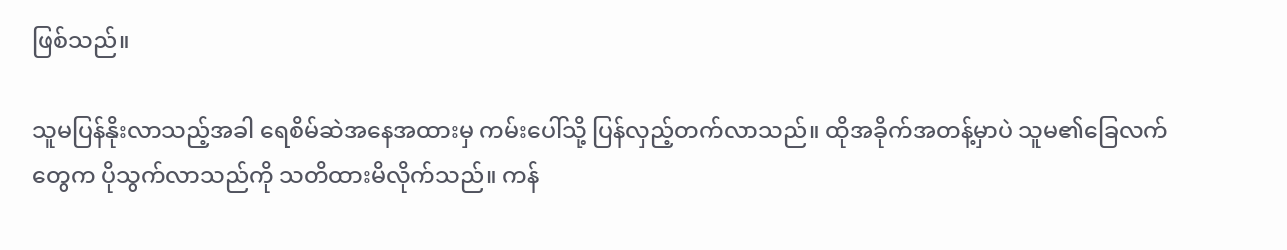ဖြစ်သည်။

သူမပြန်နိုးလာသည့်အခါ ရေစိမ်ဆဲအနေအထားမှ ကမ်းပေါ်သို့ ပြန်လှည့်တက်လာသည်။ ထိုအခိုက်အတန့်မှာပဲ သူမ၏ခြေလက်တွေက ပိုသွက်လာသည်ကို သတိထားမိလိုက်သည်။ ကန်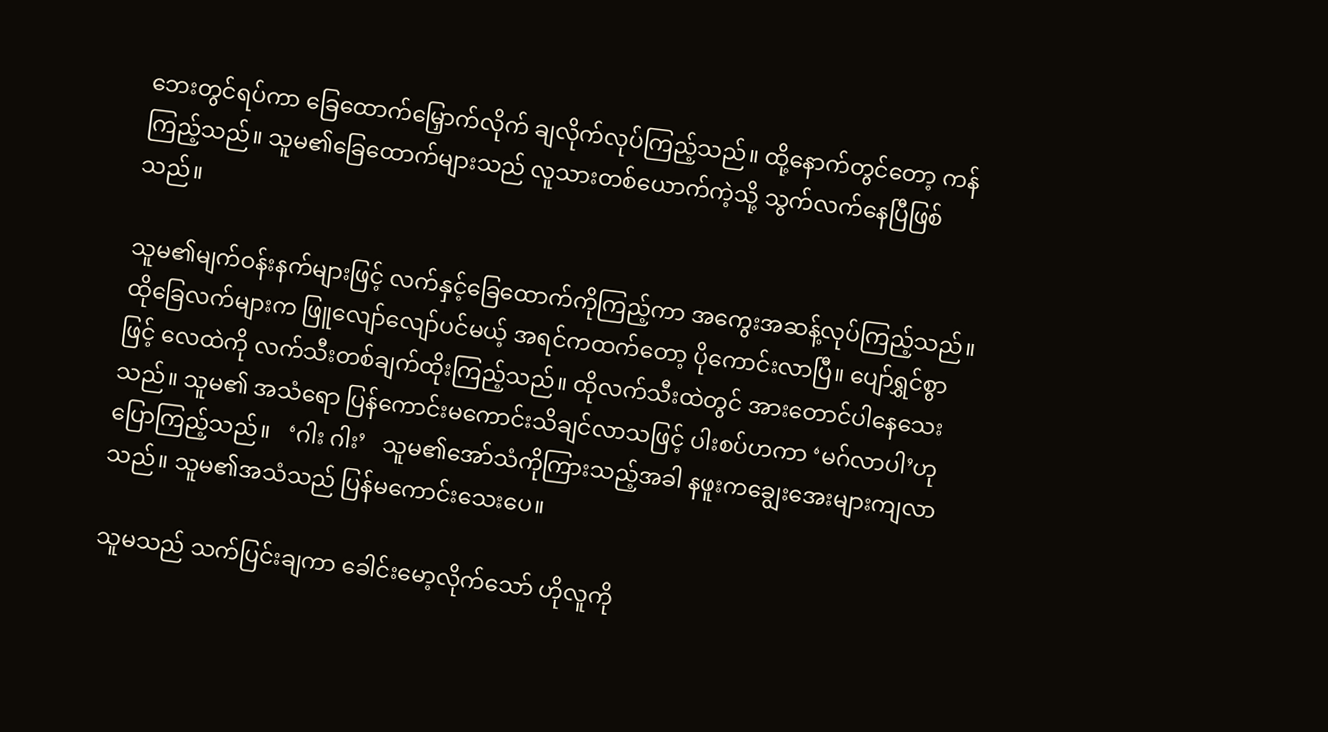ဘေးတွင်ရပ်ကာ ခြေထောက်မြှောက်လိုက် ချလိုက်လုပ်ကြည့်သည်။ ထို့နောက်တွင်တော့ ကန်ကြည့်သည်။ သူမ၏ခြေထောက်များသည် လူသားတစ်ယောက်ကဲ့သို့ သွက်လက်နေပြီဖြစ်သည်။

သူမ၏မျက်ဝန်းနက်များဖြင့် လက်နှင့်ခြေထောက်ကိုကြည့်ကာ အကွေးအဆန့်လုပ်ကြည့်သည်။ ထိုခြေလက်များက ဖြူလျော်လျော်ပင်မယ့် အရင်ကထက်တော့ ပိုကောင်းလာပြီ။ ပျော်ရွှင်စွာဖြင့် လေထဲကို လက်သီးတစ်ချက်ထိုးကြည့်သည်။ ထိုလက်သီးထဲတွင် အားတောင်ပါနေသေးသည်။ သူမ၏ အသံရော ပြန်ကောင်းမကောင်းသိချင်လာသဖြင့် ပါးစပ်ဟကာ ‘မဂ်လာပါ’ဟု ပြောကြည့်သည်။   ‘ဂါး ဂါး’   သူမ၏အော်သံကိုကြားသည့်အခါ နဖူးကချွေးအေးများကျလာသည်။ သူမ၏အသံသည် ပြန်မကောင်းသေးပေ။

သူမသည် သက်ပြင်းချကာ ခေါင်းမော့လိုက်သော် ဟိုလူကို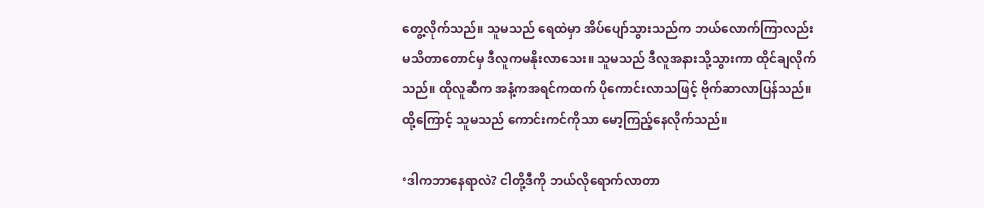တွေ့လိုက်သည်။ သူမသည် ရေထဲမှာ အိပ်ပျော်သွားသည်က ဘယ်လောက်ကြာလည်း မသိတာတောင်မှ ဒီလူကမနိုးလာသေး။ သူမသည် ဒီလူအနားသို့သွားကာ ထိုင်ချလိုက်သည်။ ထိုလူဆီက အနံ့ကအရင်ကထက် ပိုကောင်းလာသဖြင့် ဗိုက်ဆာလာပြန်သည်။ ထို့ကြောင့် သူမသည် ကောင်းကင်ကိုသာ မော့ကြည့်နေလိုက်သည်။

‘ဒါကဘာနေရာလဲ? ငါတို့ဒီကို ဘယ်လိုရောက်လာတာ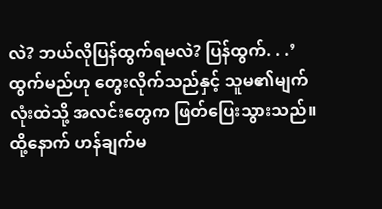လဲ? ဘယ်လိုပြန်ထွက်ရမလဲ? ပြန်ထွက်. . .’   ထွက်မည်ဟု တွေးလိုက်သည်နှင့် သူမ၏မျက်လုံးထဲသို့ အလင်းတွေက ဖြတ်ပြေးသွားသည်။ ထို့နောက် ဟန်ချက်မ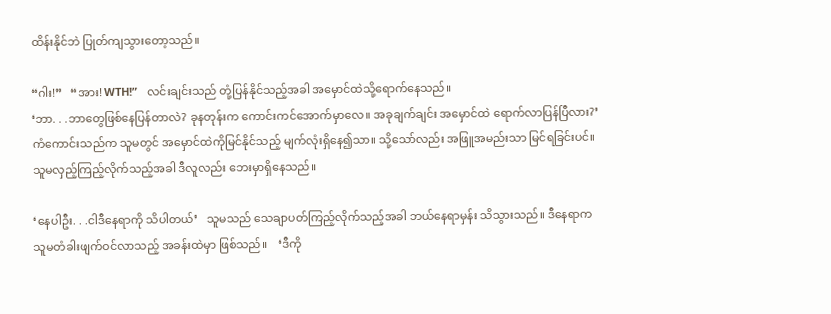ထိန်းနိုင်ဘဲ ပြုတ်ကျသွားတော့သည်။

“ဂါး!”   “အား! WTH!”   လင်းချင်းသည် တုံ့ပြန်နိုင်သည့်အခါ အမှောင်ထဲသို့ရောက်နေသည်။
‘ဘာ. . .ဘာတွေဖြစ်နေပြန်တာလဲ? ခုနတုန်းက ကောင်းကင်အောက်မှာလေ။ အခုချက်ချင်း အမှောင်ထဲ ရောက်လာပြန်ပြီလား?’   ကံကောင်းသည်က သူမတွင် အမှောင်ထဲကိုမြင်နိုင်သည့် မျက်လုံးရှိနေ၍သာ။ သို့သော်လည်း အဖြူအမည်းသာ မြင်ရခြင်းပင်။ သူမလှည့်ကြည့်လိုက်သည့်အခါ ဒီလူလည်း ဘေးမှာရှိနေသည်။

‘နေပါဦး. . .ငါဒီနေရာကို သိပါတယ်’   သူမသည် သေချာပတ်ကြည့်လိုက်သည့်အခါ ဘယ်နေရာမှန်း သိသွားသည်။ ဒီနေရာက သူမတံခါးဖျက်ဝင်လာသည့် အခန်းထဲမှာ ဖြစ်သည်။    ‘ဒီကို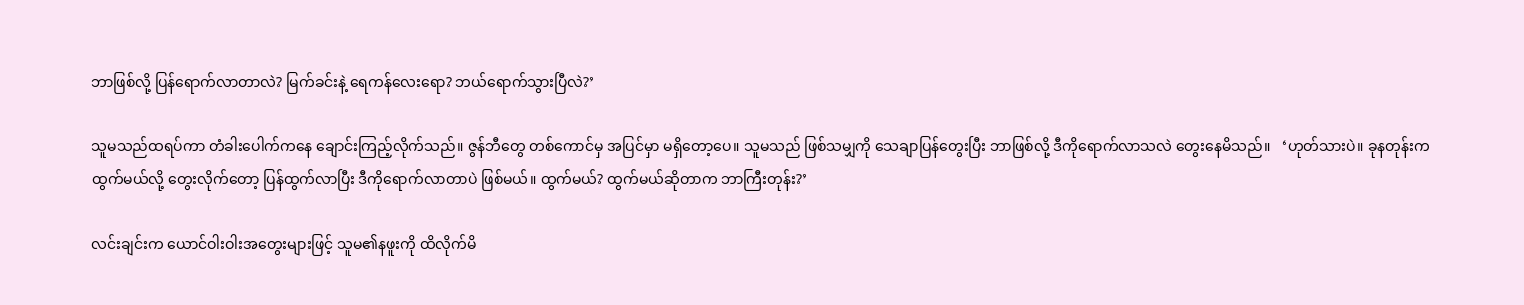ဘာဖြစ်လို့ ပြန်ရောက်လာတာလဲ? မြက်ခင်းနဲ့ ရေကန်လေးရော? ဘယ်ရောက်သွားပြီလဲ?’

သူမသည်ထရပ်ကာ တံခါးပေါက်ကနေ ချောင်းကြည့်လိုက်သည်။ ဇွန်ဘီတွေ တစ်ကောင်မှ အပြင်မှာ မရှိတော့ပေ။ သူမသည် ဖြစ်သမျှကို သေချာပြန်တွေးပြီး ဘာဖြစ်လို့ ဒီကိုရောက်လာသလဲ တွေးနေမိသည်။   ‘ဟုတ်သားပဲ။ ခုနတုန်းက ထွက်မယ်လို့ တွေးလိုက်တော့ ပြန်ထွက်လာပြီး ဒီကိုရောက်လာတာပဲ ဖြစ်မယ်။ ထွက်မယ်? ထွက်မယ်ဆိုတာက ဘာကြီးတုန်း?’

လင်းချင်းက ယောင်ဝါးဝါးအတွေးများဖြင့် သူမ၏နဖူးကို ထိလိုက်မိ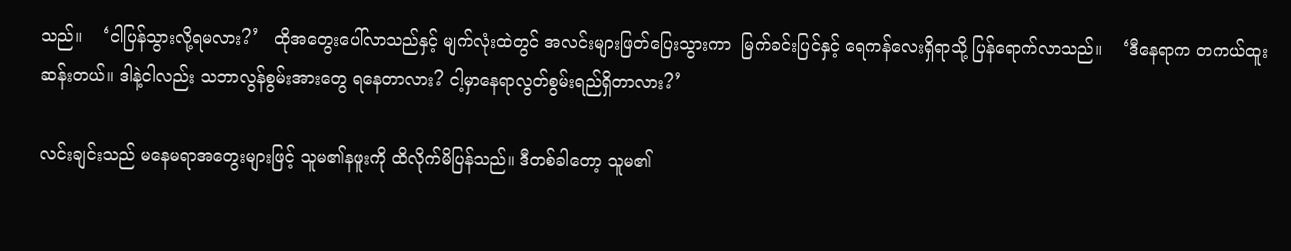သည်။    ‘ငါပြန်သွားလို့ရမလား?’   ထိုအတွေးပေါ်လာသည်နှင့် မျက်လုံးထဲတွင် အလင်းများဖြတ်ပြေးသွားကာ  မြက်ခင်းပြင်နှင့် ရေကန်လေးရှိရာသို့ ပြန်ရောက်လာသည်။    ‘ဒီနေရာက တကယ်ထူးဆန်းတယ်။ ဒါနဲ့ငါလည်း သဘာလွန်စွမ်းအားတွေ ရနေတာလား? ငါ့မှာနေရာလွတ်စွမ်းရည်ရှိတာလား?’

လင်းချင်းသည် မနေမရာအတွေးများဖြင့် သူမ၏နဖူးကို ထိလိုက်မိပြန်သည်။ ဒီတစ်ခါတော့ သူမ၏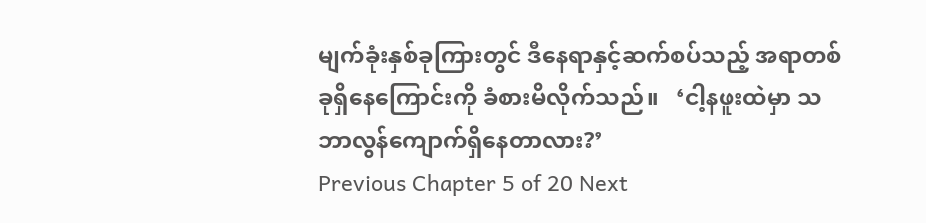မျက်ခုံးနှစ်ခုကြားတွင် ဒီနေရာနှင့်ဆက်စပ်သည့် အရာတစ်ခုရှိနေကြောင်းကို ခံစားမိလိုက်သည်။   ‘ငါ့နဖူးထဲမှာ သဘာလွန်ကျောက်ရှိနေတာလား?’
Previous Chapter 5 of 20 Next